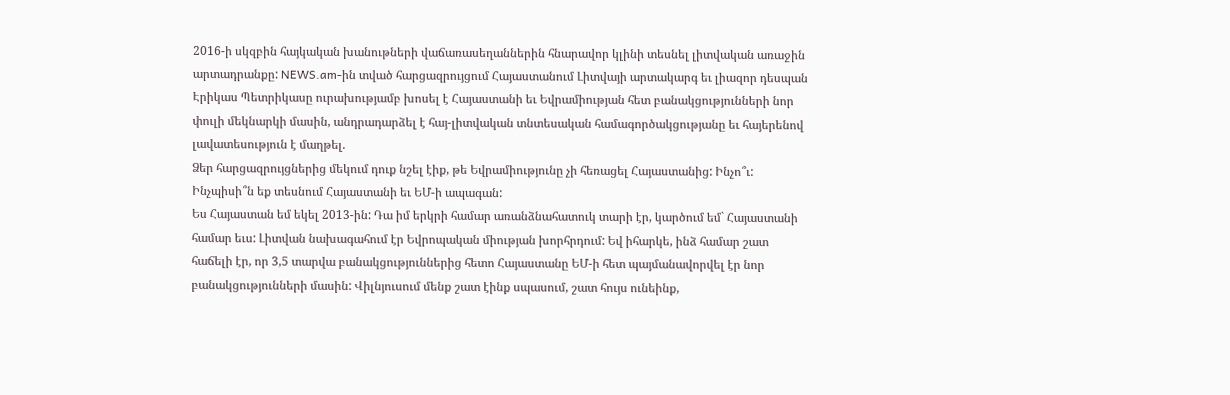2016-ի սկզբին հայկական խանութների վաճառասեղաններին հնարավոր կլինի տեսնել լիտվական առաջին արտադրանքը: NEWS.am-ին տված հարցազրույցում Հայաստանում Լիտվայի արտակարգ եւ լիազոր դեսպան Էրիկաս Պետրիկասը ուրախությամբ խոսել է Հայաստանի եւ Եվրամիության հետ բանակցությունների նոր փուլի մեկնարկի մասին, անդրադարձել է հայ-լիտվական տնտեսական համագործակցությանը եւ հայերենով լավատեսություն է մաղթել.
Ձեր հարցազրույցներից մեկում դուք նշել էիք, թե Եվրամիությունը չի հեռացել Հայաստանից: Ինչո՞ւ: Ինչպիսի՞ն եք տեսնում Հայաստանի եւ ԵՄ-ի ապագան:
Ես Հայաստան եմ եկել 2013-ին: Դա իմ երկրի համար առանձնահատուկ տարի էր, կարծում եմ` Հայաստանի համար եւս: Լիտվան նախագահում էր Եվրոպական միության խորհրդում: Եվ իհարկե, ինձ համար շատ հաճելի էր, որ 3,5 տարվա բանակցություններից հետո Հայաստանը ԵՄ-ի հետ պայմանավորվել էր նոր բանակցությունների մասին: Վիլնյուսում մենք շատ էինք սպասում, շատ հույս ունեինք,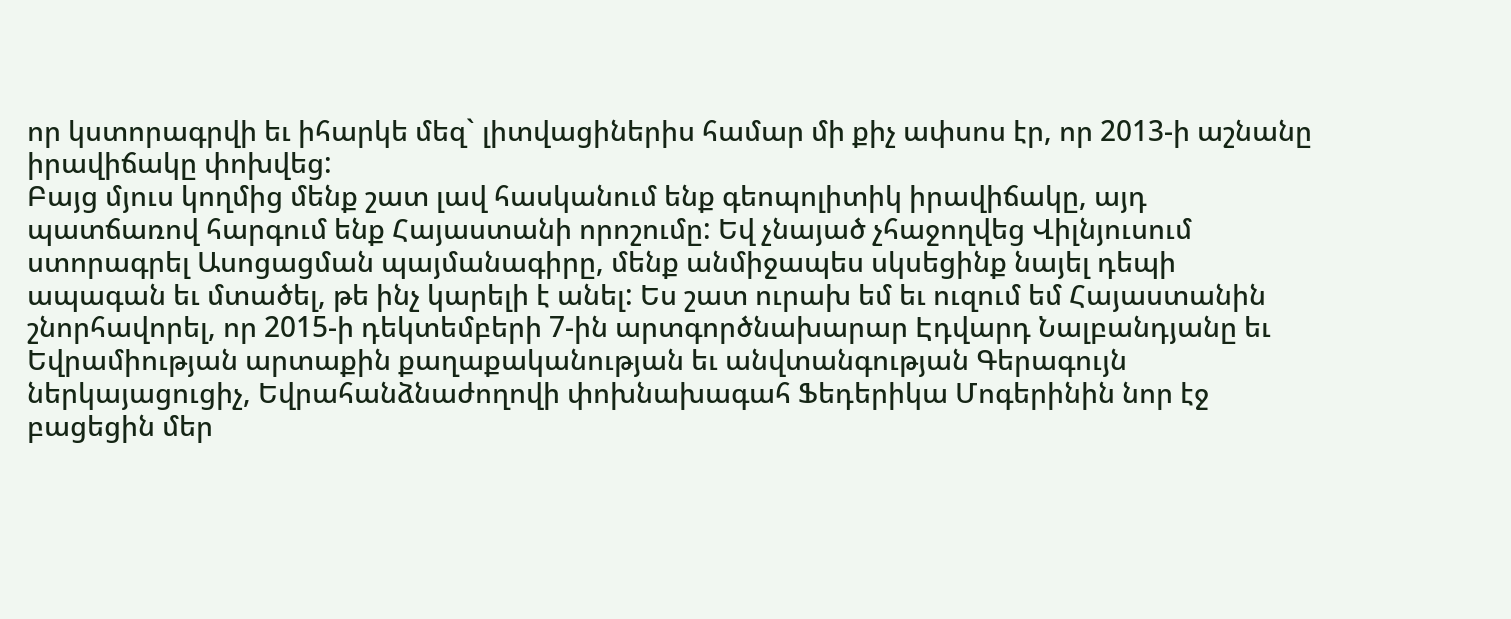որ կստորագրվի եւ իհարկե մեզ` լիտվացիներիս համար մի քիչ ափսոս էր, որ 2013-ի աշնանը իրավիճակը փոխվեց:
Բայց մյուս կողմից մենք շատ լավ հասկանում ենք գեոպոլիտիկ իրավիճակը, այդ պատճառով հարգում ենք Հայաստանի որոշումը: Եվ չնայած չհաջողվեց Վիլնյուսում ստորագրել Ասոցացման պայմանագիրը, մենք անմիջապես սկսեցինք նայել դեպի ապագան եւ մտածել, թե ինչ կարելի է անել: Ես շատ ուրախ եմ եւ ուզում եմ Հայաստանին շնորհավորել, որ 2015-ի դեկտեմբերի 7-ին արտգործնախարար Էդվարդ Նալբանդյանը եւ Եվրամիության արտաքին քաղաքականության եւ անվտանգության Գերագույն ներկայացուցիչ, Եվրահանձնաժողովի փոխնախագահ Ֆեդերիկա Մոգերինին նոր էջ բացեցին մեր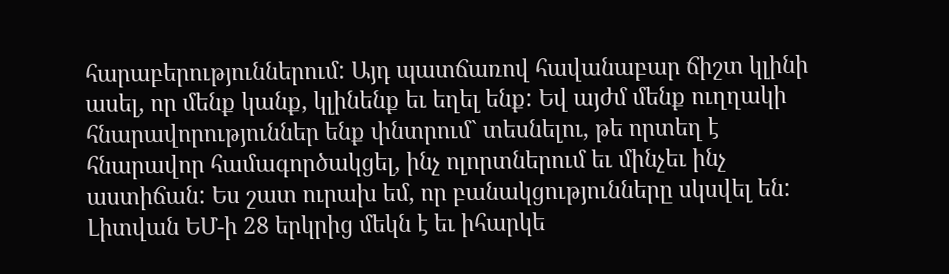հարաբերություններում: Այդ պատճառով հավանաբար ճիշտ կլինի ասել, որ մենք կանք, կլինենք եւ եղել ենք: Եվ այժմ մենք ուղղակի հնարավորություններ ենք փնտրում` տեսնելու, թե որտեղ է հնարավոր համագործակցել, ինչ ոլորտներում եւ մինչեւ ինչ աստիճան: Ես շատ ուրախ եմ, որ բանակցությունները սկսվել են: Լիտվան ԵՄ-ի 28 երկրից մեկն է եւ իհարկե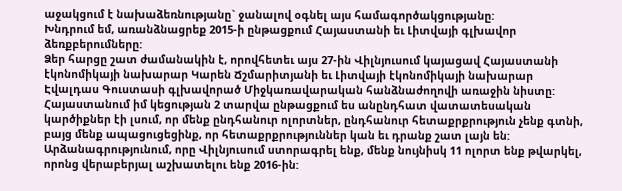աջակցում է նախաձեռնությանը` ջանալով օգնել այս համագործակցությանը:
Խնդրում եմ, առանձնացրեք 2015-ի ընթացքում Հայաստանի եւ Լիտվայի գլխավոր ձեռքբերումները:
Ձեր հարցը շատ ժամանակին է, որովհետեւ այս 27-ին Վիլնյուսում կայացավ Հայաստանի էկոնոմիկայի նախարար Կարեն Ճշմարիտյանի եւ Լիտվայի էկոնոմիկայի նախարար Էվալդաս Գուստասի գլխավորած Միջկառավարական հանձնաժողովի առաջին նիստը: Հայաստանում իմ կեցության 2 տարվա ընթացքում ես անընդհատ վատատեսական կարծիքներ էի լսում, որ մենք ընդհանուր ոլորտներ, ընդհանուր հետաքրքրություն չենք գտնի, բայց մենք ապացուցեցինք, որ հետաքրքրություններ կան եւ դրանք շատ լայն են: Արձանագրությունում, որը Վիլնյուսում ստորագրել ենք, մենք նույնիսկ 11 ոլորտ ենք թվարկել, որոնց վերաբերյալ աշխատելու ենք 2016-ին: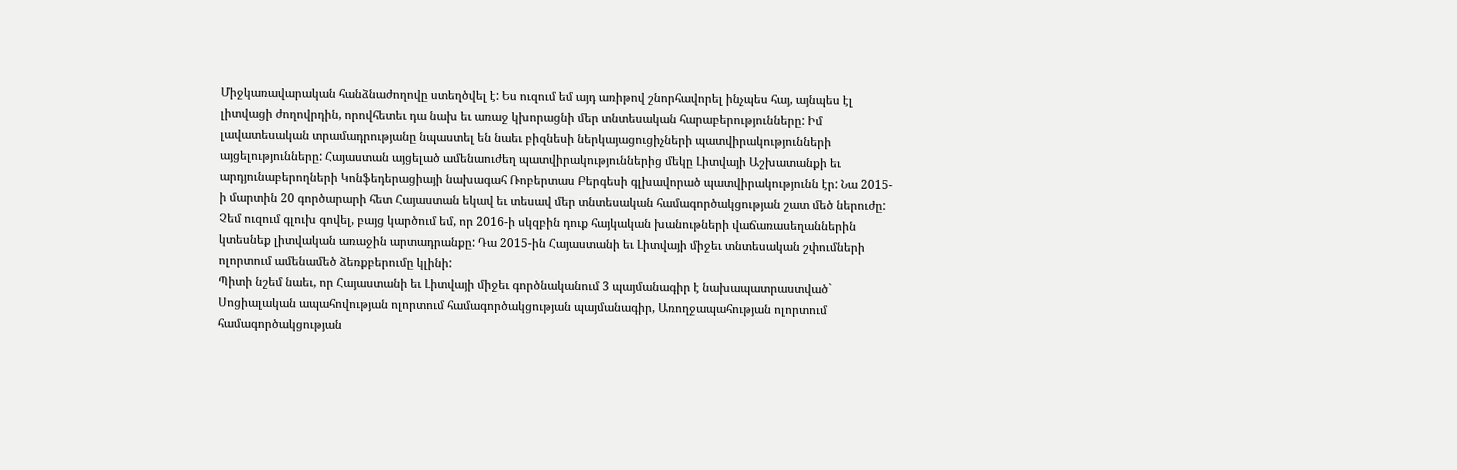Միջկառավարական հանձնաժողովը ստեղծվել է: Ես ուզում եմ այդ առիթով շնորհավորել ինչպես հայ, այնպես էլ լիտվացի ժողովրդին, որովհետեւ դա նախ եւ առաջ կխորացնի մեր տնտեսական հարաբերությունները: Իմ լավատեսական տրամադրությանը նպաստել են նաեւ բիզնեսի ներկայացուցիչների պատվիրակությունների այցելությունները: Հայաստան այցելած ամենաուժեղ պատվիրակություններից մեկը Լիտվայի Աշխատանքի եւ արդյունաբերողների Կոնֆեդերացիայի նախագահ Ռոբերտաս Բերգեսի գլխավորած պատվիրակությունն էր: Նա 2015-ի մարտին 20 գործարարի հետ Հայաստան եկավ եւ տեսավ մեր տնտեսական համագործակցության շատ մեծ ներուժը: Չեմ ուզում գլուխ գովել, բայց կարծում եմ, որ 2016-ի սկզբին դուք հայկական խանութների վաճառասեղաններին կտեսնեք լիտվական առաջին արտադրանքը: Դա 2015-ին Հայաստանի եւ Լիտվայի միջեւ տնտեսական շփումների ոլորտում ամենամեծ ձեռքբերումը կլինի:
Պիտի նշեմ նաեւ, որ Հայաստանի եւ Լիտվայի միջեւ գործնականում 3 պայմանագիր է նախապատրաստված` Սոցիալական ապահովության ոլորտում համագործակցության պայմանագիր, Առողջապահության ոլորտում համագործակցության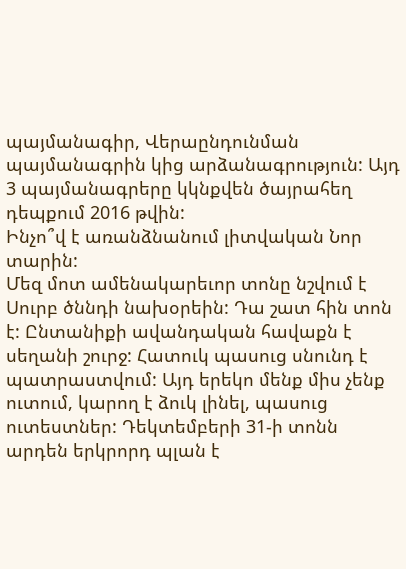պայմանագիր, Վերաընդունման պայմանագրին կից արձանագրություն: Այդ 3 պայմանագրերը կկնքվեն ծայրահեղ դեպքում 2016 թվին:
Ինչո՞վ է առանձնանում լիտվական Նոր տարին:
Մեզ մոտ ամենակարեւոր տոնը նշվում է Սուրբ ծննդի նախօրեին: Դա շատ հին տոն է: Ընտանիքի ավանդական հավաքն է սեղանի շուրջ: Հատուկ պասուց սնունդ է պատրաստվում: Այդ երեկո մենք միս չենք ուտում, կարող է ձուկ լինել, պասուց ուտեստներ: Դեկտեմբերի 31-ի տոնն արդեն երկրորդ պլան է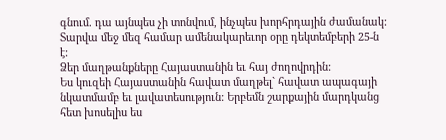գնում. դա այնպես չի տոնվում, ինչպես խորհրդային ժամանակ: Տարվա մեջ մեզ համար ամենակարեւոր օրը դեկտեմբերի 25-ն է:
Ձեր մաղթանքները Հայաստանին եւ հայ ժողովրդին:
Ես կուզեի Հայաստանին հավատ մաղթել` հավատ ապագայի նկատմամբ եւ լավատեսություն: Երբեմն շարքային մարդկանց հետ խոսելիս ես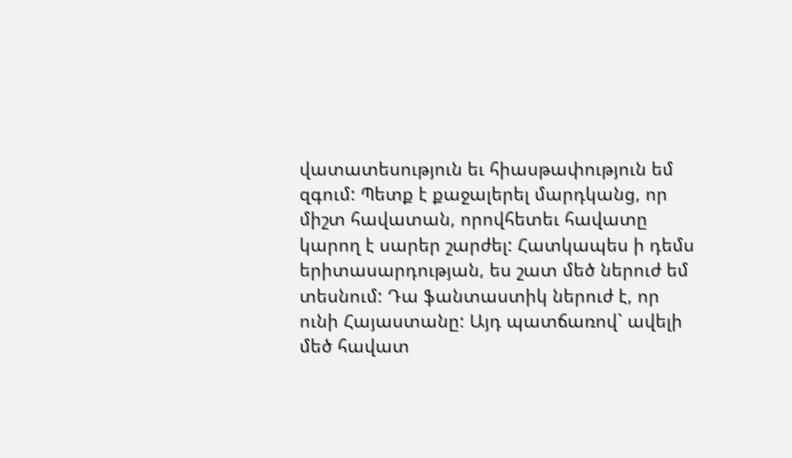վատատեսություն եւ հիասթափություն եմ զգում: Պետք է քաջալերել մարդկանց, որ միշտ հավատան, որովհետեւ հավատը կարող է սարեր շարժել: Հատկապես ի դեմս երիտասարդության, ես շատ մեծ ներուժ եմ տեսնում: Դա ֆանտաստիկ ներուժ է, որ ունի Հայաստանը: Այդ պատճառով` ավելի մեծ հավատ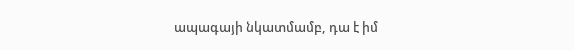ապագայի նկատմամբ, դա է իմ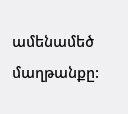ամենամեծ մաղթանքը: